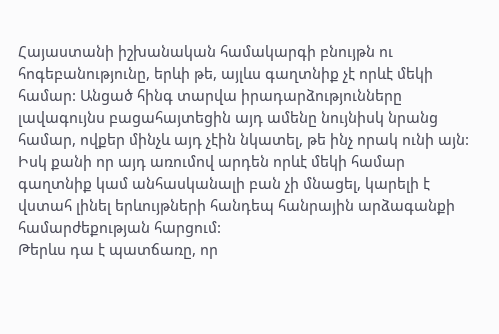Հայաստանի իշխանական համակարգի բնույթն ու հոգեբանությունը, երևի թե, այլևս գաղտնիք չէ որևէ մեկի համար: Անցած հինգ տարվա իրադարձությունները լավագույնս բացահայտեցին այդ ամենը նույնիսկ նրանց համար, ովքեր մինչև այդ չէին նկատել, թե ինչ որակ ունի այն: Իսկ քանի որ այդ առումով արդեն որևէ մեկի համար գաղտնիք կամ անհասկանալի բան չի մնացել, կարելի է վստահ լինել երևույթների հանդեպ հանրային արձագանքի համարժեքության հարցում:
Թերևս դա է պատճառը, որ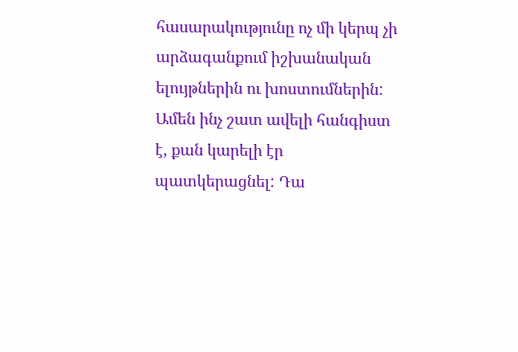հասարակությունը ոչ մի կերպ չի արձագանքում իշխանական ելույթներին ու խոստումներին: Ամեն ինչ շատ ավելի հանգիստ է, քան կարելի էր պատկերացնել: Դա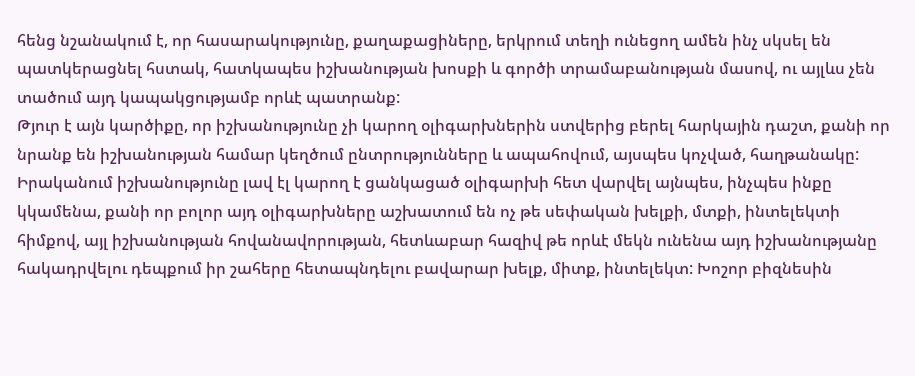հենց նշանակում է, որ հասարակությունը, քաղաքացիները, երկրում տեղի ունեցող ամեն ինչ սկսել են պատկերացնել հստակ, հատկապես իշխանության խոսքի և գործի տրամաբանության մասով, ու այլևս չեն տածում այդ կապակցությամբ որևէ պատրանք:
Թյուր է այն կարծիքը, որ իշխանությունը չի կարող օլիգարխներին ստվերից բերել հարկային դաշտ, քանի որ նրանք են իշխանության համար կեղծում ընտրությունները և ապահովում, այսպես կոչված, հաղթանակը: Իրականում իշխանությունը լավ էլ կարող է ցանկացած օլիգարխի հետ վարվել այնպես, ինչպես ինքը կկամենա, քանի որ բոլոր այդ օլիգարխները աշխատում են ոչ թե սեփական խելքի, մտքի, ինտելեկտի հիմքով, այլ իշխանության հովանավորության, հետևաբար հազիվ թե որևէ մեկն ունենա այդ իշխանությանը հակադրվելու դեպքում իր շահերը հետապնդելու բավարար խելք, միտք, ինտելեկտ: Խոշոր բիզնեսին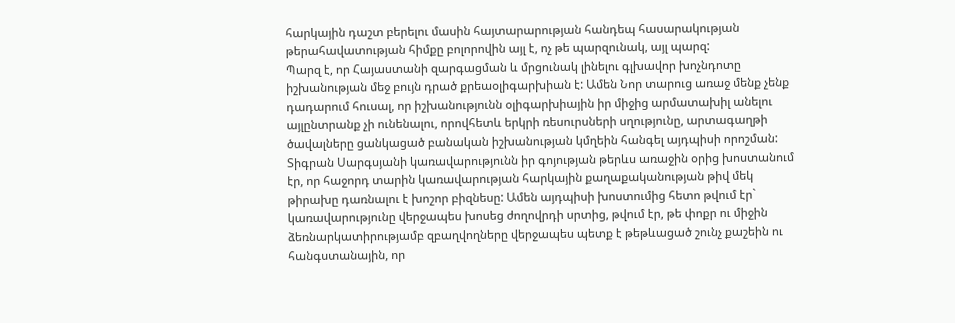հարկային դաշտ բերելու մասին հայտարարության հանդեպ հասարակության թերահավատության հիմքը բոլորովին այլ է, ոչ թե պարզունակ, այլ պարզ:
Պարզ է, որ Հայաստանի զարգացման և մրցունակ լինելու գլխավոր խոչնդոտը իշխանության մեջ բույն դրած քրեաօլիգարխիան է: Ամեն Նոր տարուց առաջ մենք չենք դադարում հուսալ, որ իշխանությունն օլիգարխիային իր միջից արմատախիլ անելու այլընտրանք չի ունենալու, որովհետև երկրի ռեսուրսների սղությունը, արտագաղթի ծավալները ցանկացած բանական իշխանության կմղեին հանգել այդպիսի որոշման:
Տիգրան Սարգսյանի կառավարությունն իր գոյության թերևս առաջին օրից խոստանում էր, որ հաջորդ տարին կառավարության հարկային քաղաքականության թիվ մեկ թիրախը դառնալու է խոշոր բիզնեսը: Ամեն այդպիսի խոստումից հետո թվում էր` կառավարությունը վերջապես խոսեց ժողովրդի սրտից, թվում էր, թե փոքր ու միջին ձեռնարկատիրությամբ զբաղվողները վերջապես պետք է թեթևացած շունչ քաշեին ու հանգստանային, որ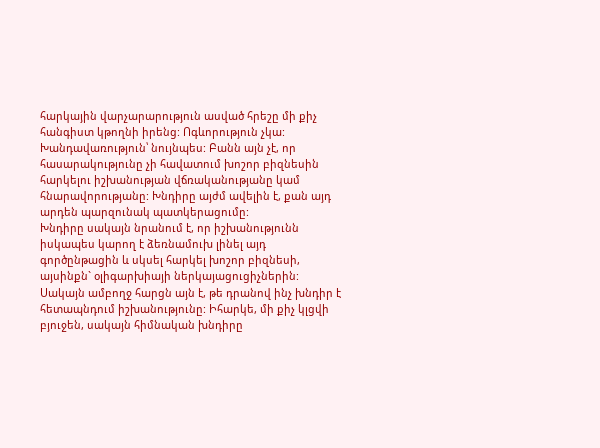հարկային վարչարարություն ասված հրեշը մի քիչ հանգիստ կթողնի իրենց: Ոգևորություն չկա: Խանդավառություն՝ նույնպես: Բանն այն չէ, որ հասարակությունը չի հավատում խոշոր բիզնեսին հարկելու իշխանության վճռականությանը կամ հնարավորությանը: Խնդիրը այժմ ավելին է, քան այդ արդեն պարզունակ պատկերացումը:
Խնդիրը սակայն նրանում է, որ իշխանությունն իսկապես կարող է ձեռնամուխ լինել այդ գործընթացին և սկսել հարկել խոշոր բիզնեսի, այսինքն` օլիգարխիայի ներկայացուցիչներին: Սակայն ամբողջ հարցն այն է, թե դրանով ինչ խնդիր է հետապնդում իշխանությունը: Իհարկե, մի քիչ կլցվի բյուջեն, սակայն հիմնական խնդիրը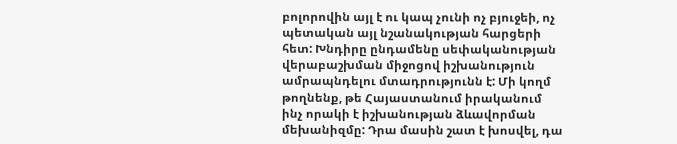բոլորովին այլ է ու կապ չունի ոչ բյուջեի, ոչ պետական այլ նշանակության հարցերի հետ: Խնդիրը ընդամենը սեփականության վերաբաշխման միջոցով իշխանություն ամրապնդելու մտադրությունն է: Մի կողմ թողնենք, թե Հայաստանում իրականում ինչ որակի է իշխանության ձևավորման մեխանիզմը: Դրա մասին շատ է խոսվել, դա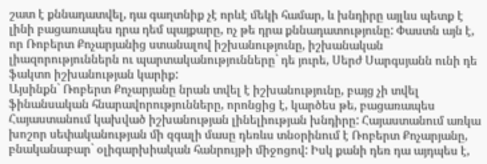շատ է քննադատվել, դա գաղտնիք չէ որևէ մեկի համար, և խնդիրը այլևս պետք է լինի բացառապես դրա դեմ պայքարը, ոչ թե դրա քննադատությունը: Փաստն այն է, որ Ռոբերտ Քոչարյանից ստանալով իշխանությունը, իշխանական լիազորություններն ու պարտականությունները` դե յուրե, Սերժ Սարգսյանն ունի դե ֆակտո իշխանության կարիք:
Այսինքն` Ռոբերտ Քոչարյանը նրան տվել է իշխանությունը, բայց չի տվել ֆինանսական հնարավորությունները, որոնցից է, կարծես թե, բացառապես Հայաստանում կախված իշխանության լինելիության խնդիրը: Հայաստանում առկա խոշոր սեփականության մի զգալի մասը դեռևս տնօրինում է Ռոբերտ Քոչարյանը, բնականաբար` օլիգարխիական հանրույթի միջոցով: Իսկ քանի դեռ դա այդպես է,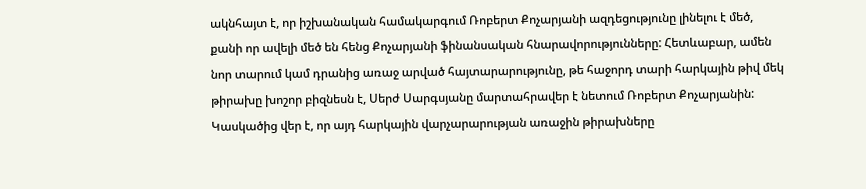ակնհայտ է, որ իշխանական համակարգում Ռոբերտ Քոչարյանի ազդեցությունը լինելու է մեծ, քանի որ ավելի մեծ են հենց Քոչարյանի ֆինանսական հնարավորությունները: Հետևաբար, ամեն նոր տարում կամ դրանից առաջ արված հայտարարությունը, թե հաջորդ տարի հարկային թիվ մեկ թիրախը խոշոր բիզնեսն է, Սերժ Սարգսյանը մարտահրավեր է նետում Ռոբերտ Քոչարյանին:
Կասկածից վեր է, որ այդ հարկային վարչարարության առաջին թիրախները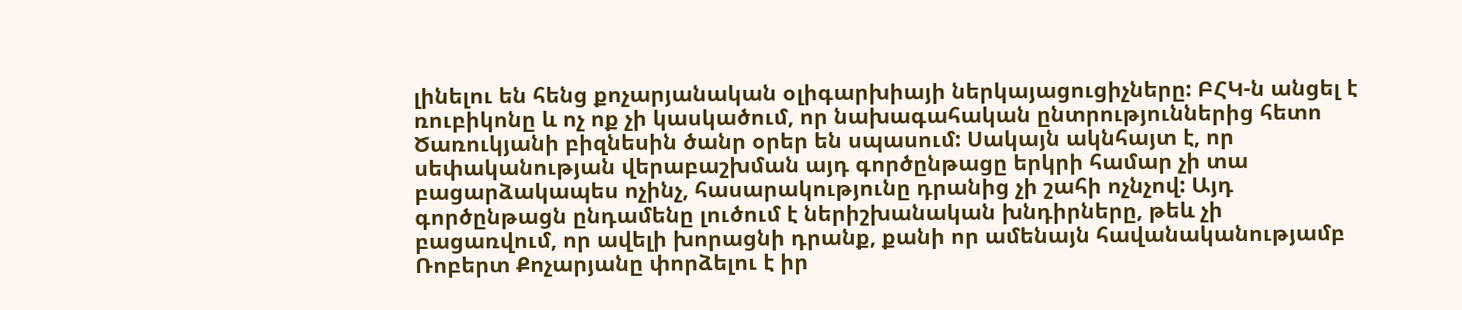լինելու են հենց քոչարյանական օլիգարխիայի ներկայացուցիչները: ԲՀԿ-ն անցել է ռուբիկոնը և ոչ ոք չի կասկածում, որ նախագահական ընտրություններից հետո Ծառուկյանի բիզնեսին ծանր օրեր են սպասում: Սակայն ակնհայտ է, որ սեփականության վերաբաշխման այդ գործընթացը երկրի համար չի տա բացարձակապես ոչինչ, հասարակությունը դրանից չի շահի ոչնչով: Այդ գործընթացն ընդամենը լուծում է ներիշխանական խնդիրները, թեև չի բացառվում, որ ավելի խորացնի դրանք, քանի որ ամենայն հավանականությամբ Ռոբերտ Քոչարյանը փորձելու է իր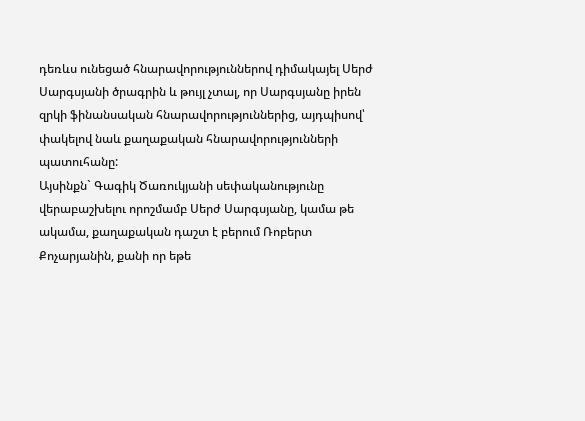դեռևս ունեցած հնարավորություններով դիմակայել Սերժ Սարգսյանի ծրագրին և թույլ չտալ, որ Սարգսյանը իրեն զրկի ֆինանսական հնարավորություններից, այդպիսով՝ փակելով նաև քաղաքական հնարավորությունների պատուհանը:
Այսինքն` Գագիկ Ծառուկյանի սեփականությունը վերաբաշխելու որոշմամբ Սերժ Սարգսյանը, կամա թե ակամա, քաղաքական դաշտ է բերում Ռոբերտ Քոչարյանին, քանի որ եթե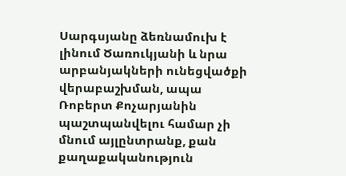Սարգսյանը ձեռնամուխ է լինում Ծառուկյանի և նրա արբանյակների ունեցվածքի վերաբաշխման, ապա Ռոբերտ Քոչարյանին պաշտպանվելու համար չի մնում այլընտրանք, քան քաղաքականություն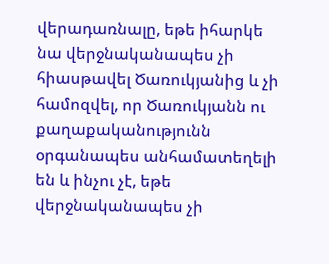վերադառնալը, եթե իհարկե նա վերջնականապես չի հիասթավել Ծառուկյանից և չի համոզվել, որ Ծառուկյանն ու քաղաքականությունն օրգանապես անհամատեղելի են և ինչու չէ, եթե վերջնականապես չի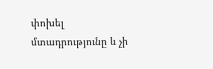փոխել մտադրությունը և չի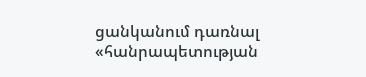ցանկանում դառնալ «հանրապետության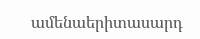ամենաերիտասարդ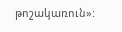թոշակառուն»: